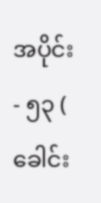အပိုင်း - ၅၃ ( ခေါင်း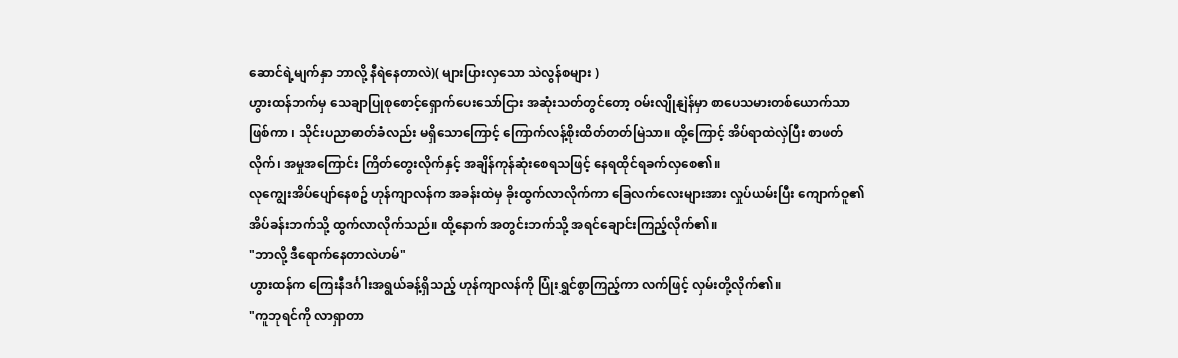ဆောင်ရဲ့မျက်နှာ ဘာလို့ နီရဲနေတာလဲ)( များပြားလှသော သဲလွန်စများ )
ဟွားထန်ဘက်မှ သေချာပြုစုစောင့်ရှောက်ပေးသော်ငြား အဆုံးသတ်တွင်တော့ ဝမ်းလျိုနျဲန်မှာ စာပေသမားတစ်ယောက်သာဖြစ်ကာ ၊ သိုင်းပညာဓာတ်ခံလည်း မရှိသောကြောင့် ကြောက်လန့်စိုးထိတ်တတ်မြဲသာ။ ထို့ကြောင့် အိပ်ရာထဲလှဲပြီး စာဖတ်လိုက်၊ အမှုအကြောင်း ကြိတ်တွေးလိုက်နှင့် အချိန်ကုန်ဆုံးစေရသဖြင့် နေရထိုင်ရခက်လှစေ၏။
လုကျွေးအိပ်ပျော်နေစဥ် ဟုန်ကျာလန်က အခန်းထဲမှ ခိုးထွက်လာလိုက်ကာ ခြေလက်လေးများအား လှုပ်ယမ်းပြီး ကျောက်ဝူ၏ အိပ်ခန်းဘက်သို့ ထွက်လာလိုက်သည်။ ထို့နောက် အတွင်းဘက်သို့ အရင်ချောင်းကြည့်လိုက်၏။
"ဘာလို့ ဒီရောက်နေတာလဲဟမ်"
ဟွားထန်က ကြေးနီဒင်္ဂါးအရွယ်ခန့်ရှိသည့် ဟုန်ကျာလန်ကို ပြုံးရွှင်စွာကြည့်ကာ လက်ဖြင့် လှမ်းတို့လိုက်၏။
"ကူဘုရင်ကို လာရှာတာ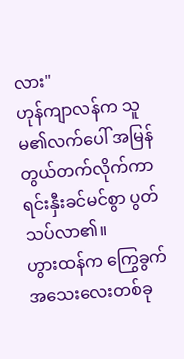လား"
ဟုန်ကျာလန်က သူမ၏လက်ပေါ် အမြန်တွယ်တက်လိုက်ကာ ရင်းနှီးခင်မင်စွာ ပွတ်သပ်လာ၏။
ဟွားထန်က ကြွေခွက်အသေးလေးတစ်ခု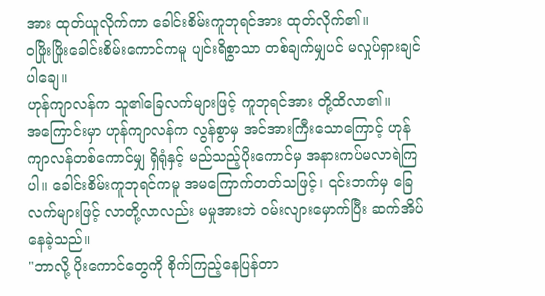အား ထုတ်ယူလိုက်ကာ ခေါင်းစိမ်းကူဘုရင်အား ထုတ်လိုက်၏။
ဝဖြိုးဖြိုးခေါင်းစိမ်းကောင်ကမူ ပျင်းရိစွာသာ တစ်ချက်မျှပင် မလှုပ်ရှားချင်ပါချေ။
ဟုန်ကျာလန်က သူ၏ခြေလက်များဖြင့် ကူဘုရင်အား တို့ထိလာ၏။
အကြောင်းမှာ ဟုန်ကျာလန်က လွန်စွာမှ အင်အားကြီးသောကြောင့် ဟုန်ကျာလန်တစ်ကောင်မျှ ရှိရုံနှင့် မည်သည့်ပိုးကောင်မှ အနားကပ်မလာရဲကြပါ။ ခေါင်းစိမ်းကူဘုရင်ကမူ အမကြောက်တတ်သဖြင့်၊ ၎င်းဘက်မှ ခြေလက်များဖြင့် လာတို့လာလည်း မမှုအားဘဲ ဝမ်းလျားမှောက်ပြီး ဆက်အိပ်နေခဲ့သည်။
"ဘာလို့ ပိုးကောင်တွေကို စိုက်ကြည့်နေပြန်တာ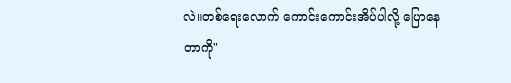လဲ။တစ်ရေးလောက် ကောင်းကောင်းအိပ်ပါလို့ ပြောနေတာကို"